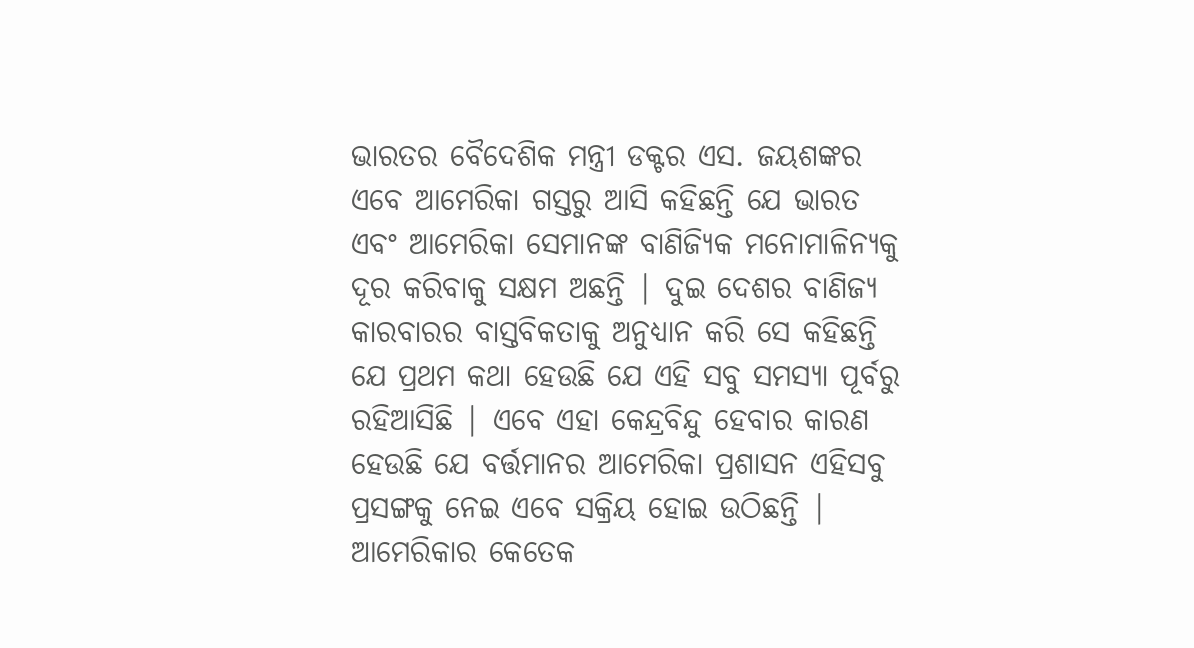ଭାରତର ବୈଦେଶିକ ମନ୍ତ୍ରୀ ଡକ୍ଟର ଏସ. ଜୟଶଙ୍କର ଏବେ ଆମେରିକା ଗସ୍ତରୁ ଆସି କହିଛନ୍ତି ଯେ ଭାରତ ଏବଂ ଆମେରିକା ସେମାନଙ୍କ ବାଣିଜ୍ୟିକ ମନୋମାଳିନ୍ୟକୁ ଦୂର କରିବାକୁ ସକ୍ଷମ ଅଛନ୍ତି | ଦୁଇ ଦେଶର ବାଣିଜ୍ୟ କାରବାରର ବାସ୍ତବିକତାକୁ ଅନୁଧ୍ୟାନ କରି ସେ କହିଛନ୍ତି ଯେ ପ୍ରଥମ କଥା ହେଉଛି ଯେ ଏହି ସବୁ ସମସ୍ୟା ପୂର୍ବରୁ ରହିଆସିଛି | ଏବେ ଏହା କେନ୍ଦ୍ରବିନ୍ଦୁ ହେବାର କାରଣ ହେଉଛି ଯେ ବର୍ତ୍ତମାନର ଆମେରିକା ପ୍ରଶାସନ ଏହିସବୁ ପ୍ରସଙ୍ଗକୁ ନେଇ ଏବେ ସକ୍ରିୟ ହୋଇ ଉଠିଛନ୍ତି | ଆମେରିକାର କେତେକ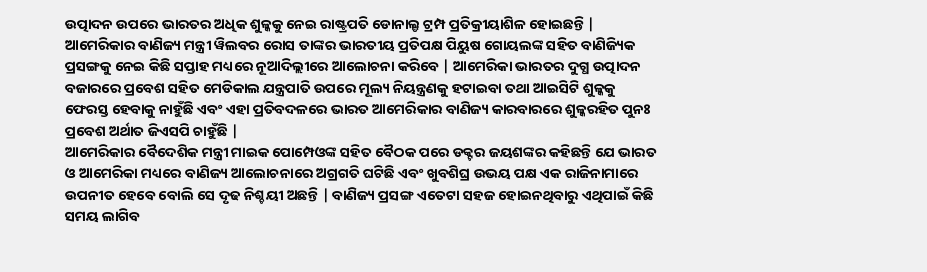ଉତ୍ପାଦନ ଉପରେ ଭାରତର ଅଧିକ ଶୁଳ୍କକୁ ନେଇ ରାଷ୍ଟ୍ରପତି ଡୋନାଲ୍ଡ ଟ୍ରମ୍ପ ପ୍ରତିକ୍ରୀୟାଶିଳ ହୋଇଛନ୍ତି | ଆମେରିକାର ବାଣିଜ୍ୟ ମନ୍ତ୍ରୀ ୱିଲବର ରୋସ ତାଙ୍କର ଭାରତୀୟ ପ୍ରତିପକ୍ଷ ପିୟୁଷ ଗୋୟଲଙ୍କ ସହିତ ବାଣିଜ୍ୟିକ ପ୍ରସଙ୍ଗକୁ ନେଇ କିଛି ସପ୍ତାହ ମଧ୍ୟରେ ନୂଆଦିଲ୍ଲୀରେ ଆଲୋଚନା କରିବେ | ଆମେରିକା ଭାରତର ଦୁଗ୍ଧ ଉତ୍ପାଦନ ବଜାରରେ ପ୍ରବେଶ ସହିତ ମେଡିକାଲ ଯନ୍ତ୍ରପାତି ଉପରେ ମୂଲ୍ୟ ନିୟନ୍ତ୍ରଣକୁ ହଟାଇବା ତଥା ଆଇସିଟି ଶୁଳ୍କକୁ ଫେରସ୍ତ ହେବାକୁ ନାହୁଁଛି ଏବଂ ଏହା ପ୍ରତିବଦଳରେ ଭାରତ ଆମେରିକାର ବାଣିଜ୍ୟ କାରବାରରେ ଶୁଳ୍କରହିତ ପୁନଃ ପ୍ରବେଶ ଅର୍ଥାତ ଜିଏସପି ଚାହୁଁଛି |
ଆମେରିକାର ବୈଦେଶିକ ମନ୍ତ୍ରୀ ମାଇକ ପୋମ୍ପେଓଙ୍କ ସହିତ ବୈଠକ ପରେ ଡକ୍ଟର ଜୟଶଙ୍କର କହିଛନ୍ତି ଯେ ଭାରତ ଓ ଆମେରିକା ମଧ୍ୟରେ ବାଣିଜ୍ୟ ଆଲୋଚନାରେ ଅଗ୍ରଗତି ଘଟିଛି ଏବଂ ଖୁବଶିଘ୍ର ଉଭୟ ପକ୍ଷ ଏକ ରାଜିନାମାରେ ଉପନୀତ ହେବେ ବୋଲି ସେ ଦୃଢ ନିଶ୍ଚୟୀ ଅଛନ୍ତି | ବାଣିଜ୍ୟ ପ୍ରସଙ୍ଗ ଏତେଟା ସହଜ ହୋଇନଥିବାରୁ ଏଥିପାଇଁ କିଛି ସମୟ ଲାଗିବ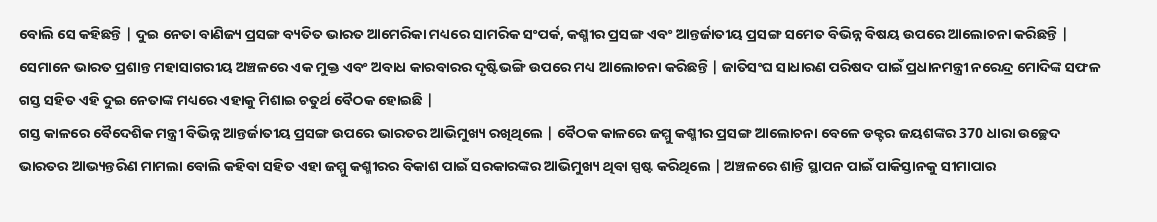ବୋଲି ସେ କହିଛନ୍ତି | ଦୁଇ ନେତା ବାଣିଜ୍ୟ ପ୍ରସଙ୍ଗ ବ୍ୟତିତ ଭାରତ ଆମେରିକା ମଧ୍ୟରେ ସାମରିକ ସଂପର୍କ, କଶ୍ମୀର ପ୍ରସଙ୍ଗ ଏବଂ ଆନ୍ତର୍ଜାତୀୟ ପ୍ରସଙ୍ଗ ସମେତ ବିଭିନ୍ନ ବିଷୟ ଉପରେ ଆଲୋଚନା କରିଛନ୍ତି | ସେମାନେ ଭାରତ ପ୍ରଶାନ୍ତ ମହାସାଗରୀୟ ଅଞ୍ଚଳରେ ଏକ ମୁକ୍ତ ଏବଂ ଅବାଧ କାରବାରର ଦୃଷ୍ଟିଭଙ୍ଗି ଉପରେ ମଧ୍ୟ ଆଲୋଚନା କରିଛନ୍ତି | ଜାତିସଂଘ ସାଧାରଣ ପରିଷଦ ପାଇଁ ପ୍ରଧାନମନ୍ତ୍ରୀ ନରେନ୍ଦ୍ର ମୋଦିଙ୍କ ସଫଳ ଗସ୍ତ ସହିତ ଏହି ଦୁଇ ନେତାଙ୍କ ମଧ୍ୟରେ ଏହାକୁ ମିଶାଇ ଚତୁର୍ଥ ବୈଠକ ହୋଇଛି |
ଗସ୍ତ କାଳରେ ବୈଦେଶିକ ମନ୍ତ୍ରୀ ବିଭିନ୍ନ ଆନ୍ତର୍ଜାତୀୟ ପ୍ରସଙ୍ଗ ଉପରେ ଭାରତର ଆଭିମୁଖ୍ୟ ରଖିଥିଲେ | ବୈଠକ କାଳରେ ଜମ୍ମୁ କଶ୍ମୀର ପ୍ରସଙ୍ଗ ଆଲୋଚନା ବେଳେ ଡକ୍ଟର ଜୟଶଙ୍କର 370 ଧାରା ଉଚ୍ଛେଦ ଭାରତର ଆଭ୍ୟନ୍ତରିଣ ମାମଲା ବୋଲି କହିବା ସହିତ ଏହା ଜମ୍ମୁ କଶ୍ମୀରର ବିକାଶ ପାଇଁ ସରକାରଙ୍କର ଆଭିମୁଖ୍ୟ ଥିବା ସ୍ପଷ୍ଟ କରିଥିଲେ | ଅଞ୍ଚଳରେ ଶାନ୍ତି ସ୍ଥାପନ ପାଇଁ ପାକିସ୍ତାନକୁ ସୀମାପାର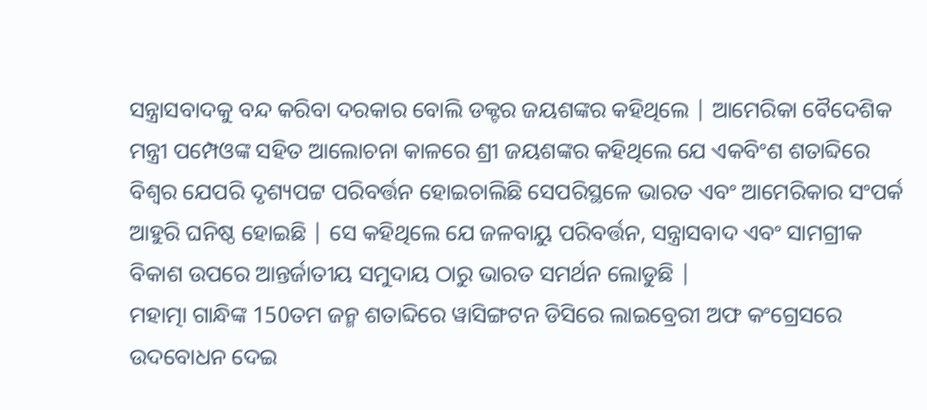ସନ୍ତ୍ରାସବାଦକୁ ବନ୍ଦ କରିବା ଦରକାର ବୋଲି ଡକ୍ଟର ଜୟଶଙ୍କର କହିଥିଲେ | ଆମେରିକା ବୈଦେଶିକ ମନ୍ତ୍ରୀ ପମ୍ପେଓଙ୍କ ସହିତ ଆଲୋଚନା କାଳରେ ଶ୍ରୀ ଜୟଶଙ୍କର କହିଥିଲେ ଯେ ଏକବିଂଶ ଶତାବ୍ଦିରେ ବିଶ୍ବର ଯେପରି ଦୃଶ୍ୟପଟ୍ଟ ପରିବର୍ତ୍ତନ ହୋଇଚାଲିଛି ସେପରିସ୍ଥଳେ ଭାରତ ଏବଂ ଆମେରିକାର ସଂପର୍କ ଆହୁରି ଘନିଷ୍ଠ ହୋଇଛି | ସେ କହିଥିଲେ ଯେ ଜଳବାୟୁ ପରିବର୍ତ୍ତନ, ସନ୍ତ୍ରାସବାଦ ଏବଂ ସାମଗ୍ରୀକ ବିକାଶ ଉପରେ ଆନ୍ତର୍ଜାତୀୟ ସମୁଦାୟ ଠାରୁ ଭାରତ ସମର୍ଥନ ଲୋଡୁଛି |
ମହାତ୍ମା ଗାନ୍ଧିଙ୍କ 150ତମ ଜନ୍ମ ଶତାବ୍ଦିରେ ୱାସିଙ୍ଗଟନ ଡିସିରେ ଲାଇବ୍ରେରୀ ଅଫ କଂଗ୍ରେସରେ ଉଦବୋଧନ ଦେଇ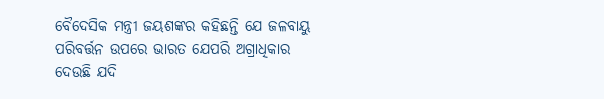ବୈଦେସିକ ମନ୍ତ୍ରୀ ଜୟଶଙ୍କର କହିଛନ୍ତି ଯେ ଜଳବାୟୁ ପରିବର୍ତ୍ତନ ଉପରେ ଭାରତ ଯେପରି ଅଗ୍ରାଧିକାର ଦେଉଛି ଯଦି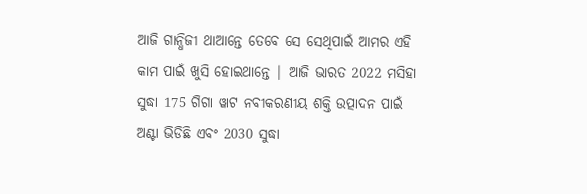ଆଜି ଗାନ୍ଧିଜୀ ଥାଆନ୍ତେ ତେବେ ସେ ସେଥିପାଇଁ ଆମର ଏହି କାମ ପାଇଁ ଖୁସି ହୋଇଥାନ୍ତେ | ଆଜି ଭାରତ 2022 ମସିହା ସୁଦ୍ଧା 175 ଗିଗା ୱାଟ ନବୀକରଣୀୟ ଶକ୍ତି ଉତ୍ପାଦନ ପାଇଁ ଅଣ୍ଟା ଭିଡିଛି ଏବଂ 2030 ସୁଦ୍ଧା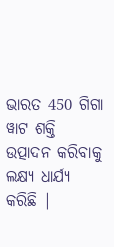ଭାରତ 450 ଗିଗା ୱାଟ ଶକ୍ତି ଉତ୍ପାଦନ କରିବାକୁ ଲକ୍ଷ୍ୟ ଧାର୍ଯ୍ୟ କରିଛି |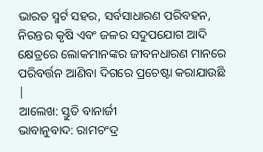ଭାରତ ସ୍ମର୍ଟ ସହର, ସର୍ବସାଧାରଣ ପରିବହନ, ନିରନ୍ତର କୃଷି ଏବଂ ଜଳର ସଦୁପଯୋଗ ଆଦି କ୍ଷେତ୍ରରେ ଲୋକମାନଙ୍କର ଜୀବନଧାରଣ ମାନରେ ପରିବର୍ତ୍ତନ ଆଣିବା ଦିଗରେ ପ୍ରଚେଷ୍ଟା କରାଯାଉଛି |
ଆଲେଖ: ସ୍ତୁତି ବାନାର୍ଜୀ
ଭାବାନୁବାଦ: ରାମଚଂଦ୍ର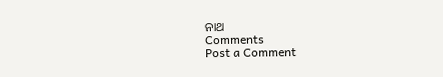ନାଥ
Comments
Post a Comment